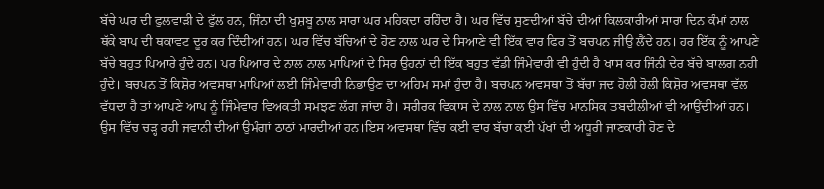ਬੱਚੇ ਘਰ ਦੀ ਫੁਲਵਾੜੀ ਦੇ ਫੁੱਲ ਹਨ, ਜਿੰਨਾ ਦੀ ਖੁਸ਼ਬੂ ਨਾਲ ਸਾਰਾ ਘਰ ਮਹਿਕਦਾ ਰਹਿੰਦਾ ਹੈ। ਘਰ ਵਿੱਚ ਸੁਣਦੀਆਂ ਬੱਚੇ ਦੀਆਂ ਕਿਲਕਾਰੀਆਂ ਸਾਰਾ ਦਿਨ ਕੰਮਾਂ ਨਾਲ ਥੱਕੇ ਬਾਪ ਦੀ ਥਕਾਵਟ ਦੂਰ ਕਰ ਦਿੰਦੀਆਂ ਹਨ। ਘਰ ਵਿੱਚ ਬੱਚਿਆਂ ਦੇ ਹੋਣ ਨਾਲ ਘਰ ਦੇ ਸਿਆਣੇ ਵੀ ਇੱਕ ਵਾਰ ਫਿਰ ਤੋਂ ਬਚਪਨ ਜੀਉ ਲੈਂਦੇ ਹਨ। ਹਰ ਇੱਕ ਨੂੰ ਆਪਣੇ ਬੱਚੇ ਬਹੁਤ ਪਿਆਰੇ ਹੁੰਦੇ ਹਨ। ਪਰ ਪਿਆਰ ਦੇ ਨਾਲ ਨਾਲ ਮਾਪਿਆਂ ਦੇ ਸਿਰ ਉਹਨਾਂ ਦੀ ਇੱਕ ਬਹੁਤ ਵੱਡੀ ਜਿੰਮੇਵਾਰੀ ਵੀ ਹੁੰਦੀ ਹੈ ਖਾਸ ਕਰ ਜਿੰਨੀ ਦੇਰ ਬੱਚੇ ਬਾਲਗ ਨਹੀ ਹੁੰਦੇ। ਬਚਪਨ ਤੋਂ ਕਿਸ਼ੋਰ ਅਵਸਥਾ ਮਾਪਿਆਂ ਲਈ ਜਿੰਮੇਵਾਰੀ ਨਿਭਾਉਣ ਦਾ ਅਹਿਮ ਸਮਾਂ ਹੁੰਦਾ ਹੈ। ਬਚਪਨ ਅਵਸਥਾ ਤੋਂ ਬੱਚਾ ਜਦ ਹੋਲੀ ਹੋਲੀ ਕਿਸ਼ੋਰ ਅਵਸਥਾ ਵੱਲ ਵੱਧਦਾ ਹੈ ਤਾਂ ਆਪਣੇ ਆਪ ਨੂੰ ਜਿੰਮੇਵਾਰ ਵਿਅਕਤੀ ਸਮਝਣ ਲੱਗ ਜਾਂਦਾ ਹੈ। ਸਰੀਰਕ ਵਿਕਾਸ ਦੇ ਨਾਲ ਨਾਲ ਉਸ ਵਿੱਚ ਮਾਨਸਿਕ ਤਬਦੀਲੀਆਂ ਵੀ ਆਉਂਦੀਆਂ ਹਨ। ਉਸ ਵਿੱਚ ਚੜ੍ਹ ਰਹੀ ਜਵਾਨੀ ਦੀਆਂ ਉਮੰਗਾਂ ਠਾਠਾਂ ਮਾਰਦੀਆਂ ਹਨ।ਇਸ ਅਵਸਥਾ ਵਿੱਚ ਕਈ ਵਾਰ ਬੱਚਾ ਕਈ ਪੱਖਾਂ ਦੀ ਅਧੂਰੀ ਜਾਣਕਾਰੀ ਹੋਣ ਦੇ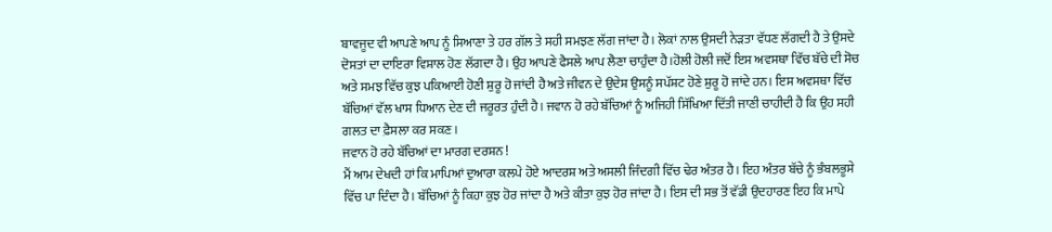ਬਾਵਜੂਦ ਵੀ ਆਪਣੇ ਆਪ ਨੂੰ ਸਿਆਣਾ ਤੇ ਹਰ ਗੱਲ ਤੇ ਸਹੀ ਸਮਝਣ ਲੱਗ ਜਾਂਦਾ ਹੈ। ਲੋਕਾਂ ਨਾਲ ਉਸਦੀ ਨੇੜਤਾ ਵੱਧਣ ਲੱਗਦੀ ਹੈ ਤੇ ਉਸਦੇ ਦੋਸਤਾਂ ਦਾ ਦਾਇਰਾ ਵਿਸ਼ਾਲ ਹੋਣ ਲੱਗਦਾ ਹੈ। ਉਹ ਆਪਣੇ ਫੈਸਲੇ ਆਪ ਲੈਣਾ ਚਾਹੁੰਦਾ ਹੈ।ਹੋਲੀ ਹੋਲੀ ਜਦੋਂ ਇਸ ਅਵਸਥਾ ਵਿੱਚ ਬੱਚੇ ਦੀ ਸੋਚ ਅਤੇ ਸਮਝ ਵਿੱਚ ਕੁਝ ਪਕਿਆਈ ਹੋਣੀ ਸ਼ੁਰੂ ਹੋ ਜਾਂਦੀ ਹੈ ਅਤੇ ਜੀਵਨ ਦੇ ਉਦੇਸ਼ ਉਸਨੂੰ ਸਪੱਸ਼ਟ ਹੋਣੇ ਸ਼ੁਰੂ ਹੋ ਜਾਂਦੇ ਹਨ। ਇਸ ਅਵਸਥਾ ਵਿੱਚ ਬੱਚਿਆਂ ਵੱਲ ਖਾਸ ਧਿਆਨ ਦੇਣ ਦੀ ਜਰੂਰਤ ਹੁੰਦੀ ਹੈ। ਜਵਾਨ ਹੋ ਰਹੇ ਬੱਚਿਆਂ ਨੂੰ ਅਜਿਹੀ ਸਿੱਖਿਆ ਦਿੱਤੀ ਜਾਣੀ ਚਾਹੀਦੀ ਹੈ ਕਿ ਉਹ ਸਹੀ ਗਲਤ ਦਾ ਫ਼ੈਸਲਾ ਕਰ ਸਕਣ।
ਜਵਾਨ ਹੋ ਰਹੇ ਬੱਚਿਆਂ ਦਾ ਮਾਰਗ ਦਰਸ਼ਨ !
ਮੈਂ ਆਮ ਦੇਖਦੀ ਹਾਂ ਕਿ ਮਾਪਿਆਂ ਦੁਆਰਾ ਕਲਪੇ ਹੋਏ ਆਦਰਸ਼ ਅਤੇ ਅਸਲੀ ਜਿੰਦਗੀ ਵਿੱਚ ਢੇਰ ਅੰਤਰ ਹੈ। ਇਹ ਅੰਤਰ ਬੱਚੇ ਨੂੰ ਭੰਬਲਭੂਸੇ ਵਿੱਚ ਪਾ ਦਿੰਦਾ ਹੈ। ਬੱਚਿਆਂ ਨੂੰ ਕਿਹਾ ਕੁਝ ਹੋਰ ਜਾਂਦਾ ਹੈ ਅਤੇ ਕੀਤਾ ਕੁਝ ਹੋਰ ਜਾਂਦਾ ਹੈ। ਇਸ ਦੀ ਸਭ ਤੋਂ ਵੱਡੀ ਉਦਹਾਰਣ ਇਹ ਕਿ ਮਾਪੇ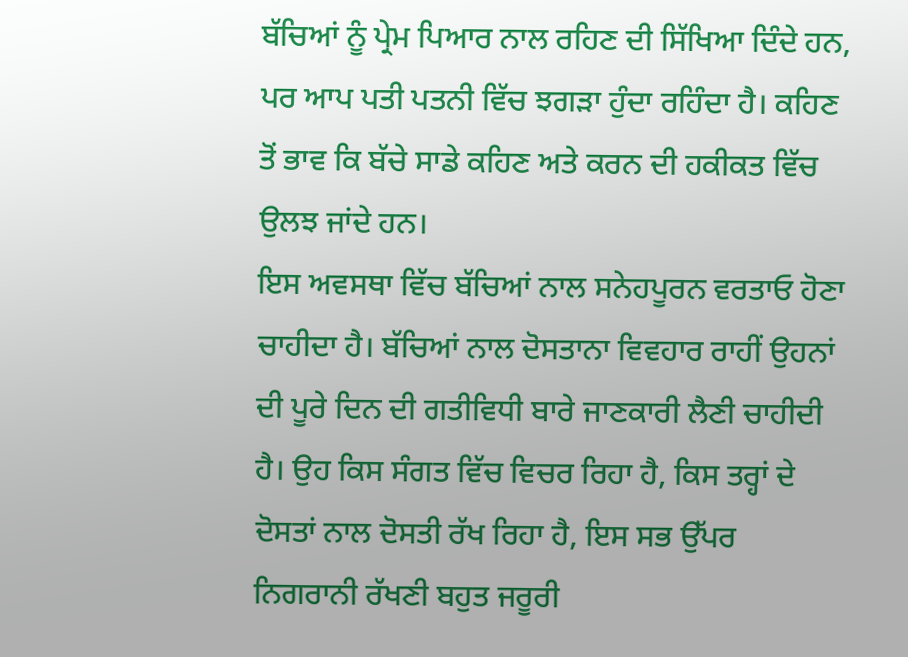ਬੱਚਿਆਂ ਨੂੰ ਪ੍ਰੇਮ ਪਿਆਰ ਨਾਲ ਰਹਿਣ ਦੀ ਸਿੱਖਿਆ ਦਿੰਦੇ ਹਨ, ਪਰ ਆਪ ਪਤੀ ਪਤਨੀ ਵਿੱਚ ਝਗੜਾ ਹੁੰਦਾ ਰਹਿੰਦਾ ਹੈ। ਕਹਿਣ ਤੋਂ ਭਾਵ ਕਿ ਬੱਚੇ ਸਾਡੇ ਕਹਿਣ ਅਤੇ ਕਰਨ ਦੀ ਹਕੀਕਤ ਵਿੱਚ ਉਲਝ ਜਾਂਦੇ ਹਨ।
ਇਸ ਅਵਸਥਾ ਵਿੱਚ ਬੱਚਿਆਂ ਨਾਲ ਸਨੇਹਪੂਰਨ ਵਰਤਾਓ ਹੋਣਾ ਚਾਹੀਦਾ ਹੈ। ਬੱਚਿਆਂ ਨਾਲ ਦੋਸਤਾਨਾ ਵਿਵਹਾਰ ਰਾਹੀਂ ਉਹਨਾਂ ਦੀ ਪੂਰੇ ਦਿਨ ਦੀ ਗਤੀਵਿਧੀ ਬਾਰੇ ਜਾਣਕਾਰੀ ਲੈਣੀ ਚਾਹੀਦੀ ਹੈ। ਉਹ ਕਿਸ ਸੰਗਤ ਵਿੱਚ ਵਿਚਰ ਰਿਹਾ ਹੈ, ਕਿਸ ਤਰ੍ਹਾਂ ਦੇ ਦੋਸਤਾਂ ਨਾਲ ਦੋਸਤੀ ਰੱਖ ਰਿਹਾ ਹੈ, ਇਸ ਸਭ ਉੱਪਰ ਨਿਗਰਾਨੀ ਰੱਖਣੀ ਬਹੁਤ ਜਰੂਰੀ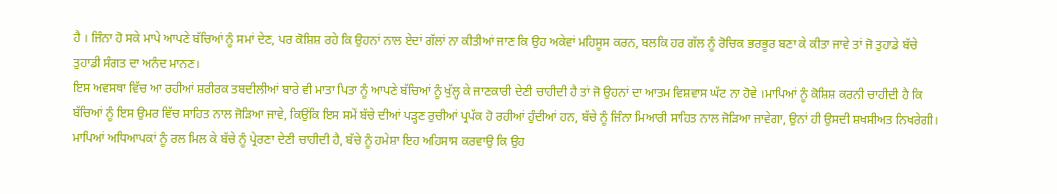ਹੈ । ਜਿੰਨਾ ਹੋ ਸਕੇ ਮਾਪੇ ਆਪਣੇ ਬੱਚਿਆਂ ਨੂੰ ਸਮਾਂ ਦੇਣ, ਪਰ ਕੋਸ਼ਿਸ਼ ਰਹੇ ਕਿ ਉਹਨਾਂ ਨਾਲ ਏਦਾਂ ਗੱਲਾਂ ਨਾ ਕੀਤੀਆਂ ਜਾਣ ਕਿ ਉਹ ਅਕੇਵਾਂ ਮਹਿਸੂਸ ਕਰਨ, ਬਲਕਿ ਹਰ ਗੱਲ ਨੂੰ ਰੋਚਿਕ ਭਰਭੂਰ ਬਣਾ ਕੇ ਕੀਤਾ ਜਾਵੇ ਤਾਂ ਜੋ ਤੁਹਾਡੇ ਬੱਚੇ ਤੁਹਾਡੀ ਸੰਗਤ ਦਾ ਅਨੰਦ ਮਾਨਣ।
ਇਸ ਅਵਸਥਾ ਵਿੱਚ ਆ ਰਹੀਆਂ ਸ਼ਰੀਰਕ ਤਬਦੀਲੀਆਂ ਬਾਰੇ ਵੀ ਮਾਤਾ ਪਿਤਾ ਨੂੰ ਆਪਣੇ ਬੱਚਿਆਂ ਨੂੰ ਖੁੱਲ੍ਹ ਕੇ ਜਾਣਕਾਰੀ ਦੇਣੀ ਚਾਹੀਦੀ ਹੈ ਤਾਂ ਜੋ ਉਹਨਾਂ ਦਾ ਆਤਮ ਵਿਸ਼ਵਾਸ ਘੱਟ ਨਾ ਹੋਵੇ ।ਮਾਪਿਆਂ ਨੂੰ ਕੋਸ਼ਿਸ਼ ਕਰਨੀ ਚਾਹੀਦੀ ਹੈ ਕਿ ਬੱਚਿਆਂ ਨੂੰ ਇਸ ਉਮਰ ਵਿੱਚ ਸਾਹਿਤ ਨਾਲ ਜੋੜਿਆ ਜਾਵੇ, ਕਿਉਂਕਿ ਇਸ ਸਮੇਂ ਬੱਚੇ ਦੀਆਂ ਪੜ੍ਹਣ ਰੁਚੀਆਂ ਪ੍ਰਪੱਕ ਹੋ ਰਹੀਆਂ ਹੁੰਦੀਆਂ ਹਨ, ਬੱਚੇ ਨੂੰ ਜਿੰਨਾ ਮਿਆਰੀ ਸਾਹਿਤ ਨਾਲ ਜੋੜਿਆ ਜਾਵੇਗਾ, ਉਨਾਂ ਹੀ ਉਸਦੀ ਸ਼ਖਸੀਅਤ ਨਿਖਰੇਗੀ।
ਮਾਪਿਆਂ ਅਧਿਆਪਕਾਂ ਨੂੰ ਰਲ ਮਿਲ ਕੇ ਬੱਚੇ ਨੂੰ ਪ੍ਰੇਰਣਾ ਦੇਣੀ ਚਾਹੀਦੀ ਹੈ, ਬੱਚੇ ਨੂੰ ਹਮੇਸ਼ਾ ਇਹ ਅਹਿਸਾਸ ਕਰਵਾਉ ਕਿ ਉਹ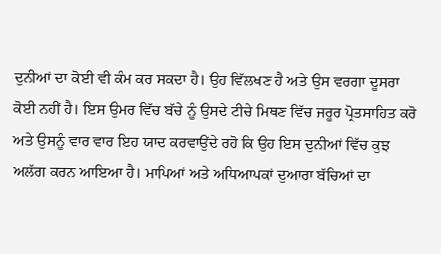ਦੁਨੀਆਂ ਦਾ ਕੋਈ ਵੀ ਕੰਮ ਕਰ ਸਕਦਾ ਹੈ। ਉਹ ਵਿੱਲਖਣ ਹੈ ਅਤੇ ਉਸ ਵਰਗਾ ਦੂਸਰਾ ਕੋਈ ਨਹੀਂ ਹੈ। ਇਸ ਉਮਰ ਵਿੱਚ ਬੱਚੇ ਨੂੰ ਉਸਦੇ ਟੀਚੇ ਮਿਥਣ ਵਿੱਚ ਜਰੂਰ ਪ੍ਰੋਤਸਾਹਿਤ ਕਰੋ ਅਤੇ ਉਸਨੂੰ ਵਾਰ ਵਾਰ ਇਹ ਯਾਦ ਕਰਵਾਉਂਦੇ ਰਹੋ ਕਿ ਉਹ ਇਸ ਦੁਨੀਆਂ ਵਿੱਚ ਕੁਝ ਅਲੱਗ ਕਰਨ ਆਇਆ ਹੈ। ਮਾਪਿਆਂ ਅਤੇ ਅਧਿਆਪਕਾਂ ਦੁਆਰਾ ਬੱਚਿਆਂ ਦਾ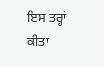ਇਸ ਤਰ੍ਹਾਂ ਕੀਤਾ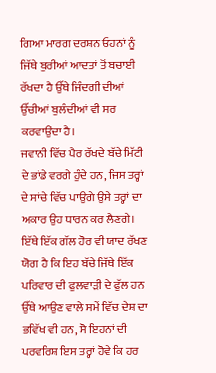ਗਿਆ ਮਾਰਗ ਦਰਸ਼ਨ ਓਹਨਾਂ ਨੂੰ ਜਿੱਥੇ ਬੁਰੀਆਂ ਆਦਤਾਂ ਤੋਂ ਬਚਾਈ ਰੱਖਦਾ ਹੈ ਉੱਥੇ ਜਿੰਦਗੀ ਦੀਆਂ ਉੱਚੀਆਂ ਬੁਲੰਦੀਆਂ ਵੀ ਸਰ ਕਰਵਾਉਂਦਾ ਹੈ।
ਜਵਾਨੀ ਵਿੱਚ ਪੈਰ ਰੱਖਦੇ ਬੱਚੇ ਮਿੱਟੀ ਦੇ ਭਾਂਡੇ ਵਰਗੇ ਹੁੰਦੇ ਹਨ, ਜਿਸ ਤਰ੍ਹਾਂ ਦੇ ਸਾਂਚੇ ਵਿੱਚ ਪਾਉਗੇ ਉਸੇ ਤਰ੍ਹਾਂ ਦਾ ਅਕਾਰ ਉਹ ਧਾਰਨ ਕਰ ਲੈਣਗੇ। ਇੱਥੇ ਇੱਕ ਗੱਲ ਹੋਰ ਵੀ ਯਾਦ ਰੱਖਣ ਯੋਗ ਹੈ ਕਿ ਇਹ ਬੱਚੇ ਜਿੱਥੇ ਇੱਕ ਪਰਿਵਾਰ ਦੀ ਫੁਲਵਾੜੀ ਦੇ ਫੁੱਲ ਹਨ ਉੱਥੇ ਆਉਣ ਵਾਲੇ ਸਮੇਂ ਵਿੱਚ ਦੇਸ਼ ਦਾ ਭਵਿੱਖ ਵੀ ਹਨ, ਸੋ ਇਹਨਾਂ ਦੀ ਪਰਵਰਿਸ਼ ਇਸ ਤਰ੍ਹਾਂ ਹੋਵੇ ਕਿ ਹਰ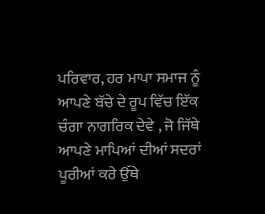ਪਰਿਵਾਰ, ਹਰ ਮਾਪਾ ਸਮਾਜ ਨੂੰ ਆਪਣੇ ਬੱਚੇ ਦੇ ਰੂਪ ਵਿੱਚ ਇੱਕ ਚੰਗਾ ਨਾਗਰਿਕ ਦੇਵੇ , ਜੋ ਜਿੱਥੇ ਆਪਣੇ ਮਾਪਿਆਂ ਦੀਆਂ ਸਦਰਾਂ ਪੂਰੀਆਂ ਕਰੇ ਉੱਥੇ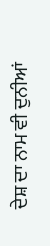ਦੇਸ਼ ਦਾ ਨਾਮ ਵੀ ਦੁਨੀਆਂ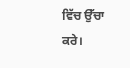ਵਿੱਚ ਉੱਚਾ ਕਰੇ।